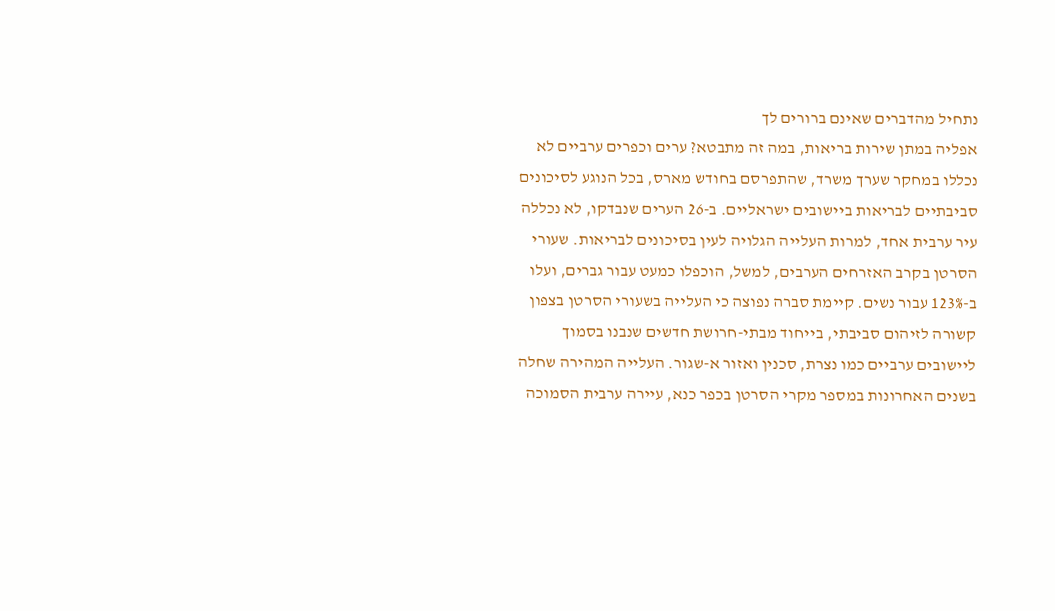נתחיל מהדברים שאינם ברורים לך
אפליה במתן שירות בריאות, במה זה מתבטא? ערים וכפרים ערביים לא נכללו במחקר שערך משרד, שהתפרסם בחודש מארס, בכל הנוגע לסיכונים סביבתיים לבריאות ביישובים ישראליים. ב-26 הערים שנבדקו, לא נכללה עיר ערבית אחד, למרות העלייה הגלויה לעין בסיכונים לבריאות. שעורי הסרטן בקרב האזרחים הערבים, למשל, הוכפלו כמעט עבור גברים, ועלו ב-123% עבור נשים. קיימת סברה נפוצה כי העלייה בשעורי הסרטן בצפון קשורה לזיהום סביבתי, בייחוד מבתי-חרושת חדשים שנבנו בסמוך ליישובים ערביים כמו נצרת, סכנין ואזור א-שגור. העלייה המהירה שחלה בשנים האחרונות במספר מקרי הסרטן בכפר כנא, עיירה ערבית הסמוכה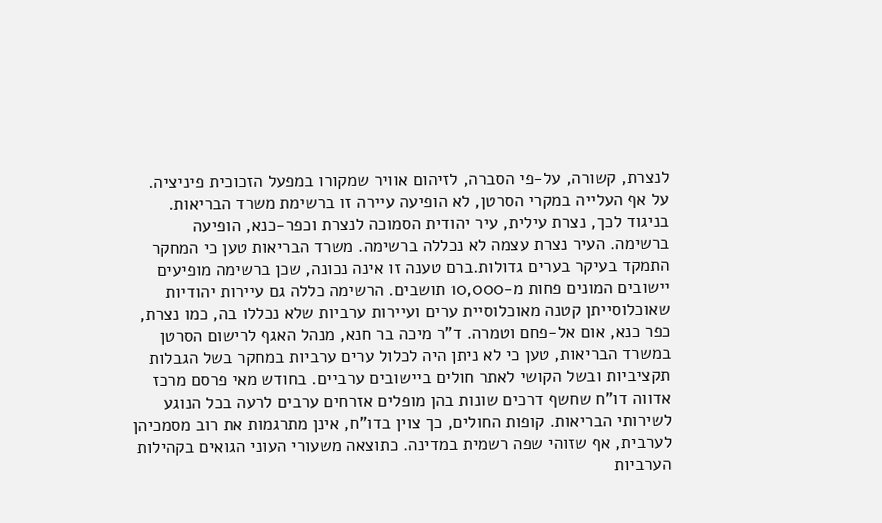לנצרת, קשורה, על-פי הסברה, לזיהום אוויר שמקורו במפעל הזכוכית פיניציה. על אף העלייה במקרי הסרטן, לא הופיעה עיירה זו ברשימת משרד הבריאות. בניגוד לכך, נצרת עילית, עיר יהודית הסמוכה לנצרת וכפר-כנא, הופיעה ברשימה. העיר נצרת עצמה לא נכללה ברשימה. משרד הבריאות טען כי המחקר התמקד בעיקר בערים גדולות.ברם טענה זו אינה נכונה, שכן ברשימה מופיעים יישובים המונים פחות מ-10,000 תושבים. הרשימה כללה גם עיירות יהודיות שאוכלוסייתן קטנה מאוכלוסיית ערים ועיירות ערביות שלא נכללו בה, כמו נצרת, כפר כנא, אום אל-פחם וטמרה. ד"ר מיכה בר חנא, מנהל האגף לרישום הסרטן במשרד הבריאות, טען כי לא ניתן היה לכלול ערים ערביות במחקר בשל הגבלות תקציביות ובשל הקושי לאתר חולים ביישובים ערביים. בחודש מאי פרסם מרכז אדווה דו"ח שחשף דרכים שונות בהן מופלים אזרחים ערבים לרעה בכל הנוגע לשירותי הבריאות. קופות החולים, כך צוין בדו"ח, אינן מתרגמות את רוב מסמכיהן לערבית, אף שזוהי שפה רשמית במדינה. כתוצאה משעורי העוני הגואים בקהילות הערביות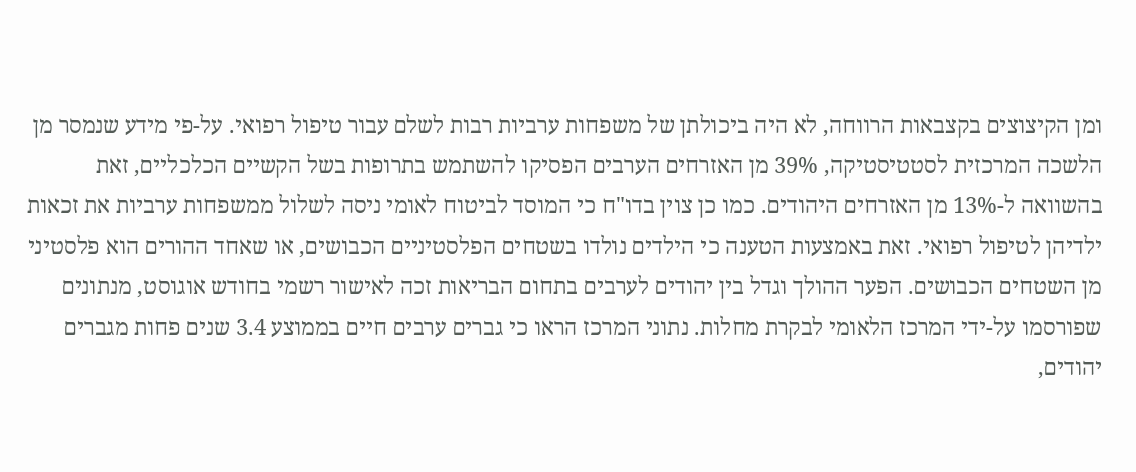ומן הקיצוצים בקצבאות הרווחה, לא היה ביכולתן של משפחות ערביות רבות לשלם עבור טיפול רפואי. על-פי מידע שנמסר מן הלשכה המרכזית לסטטיסטיקה, 39% מן האזרחים הערבים הפסיקו להשתמש בתרופות בשל הקשיים הכלכליים, זאת בהשוואה ל-13% מן האזרחים היהודים. כמו כן צוין בדו"ח כי המוסד לביטוח לאומי ניסה לשלול ממשפחות ערביות את זכאות ילדיהן לטיפול רפואי. זאת באמצעות הטענה כי הילדים נולדו בשטחים הפלסטיניים הכבושים, או שאחד ההורים הוא פלסטיני מן השטחים הכבושים. הפער ההולך וגדל בין יהודים לערבים בתחום הבריאות זכה לאישור רשמי בחודש אוגוסט, מנתונים שפורסמו על-ידי המרכז הלאומי לבקרת מחלות. נתוני המרכז הראו כי גברים ערבים חיים בממוצע 3.4 שנים פחות מגברים יהודים,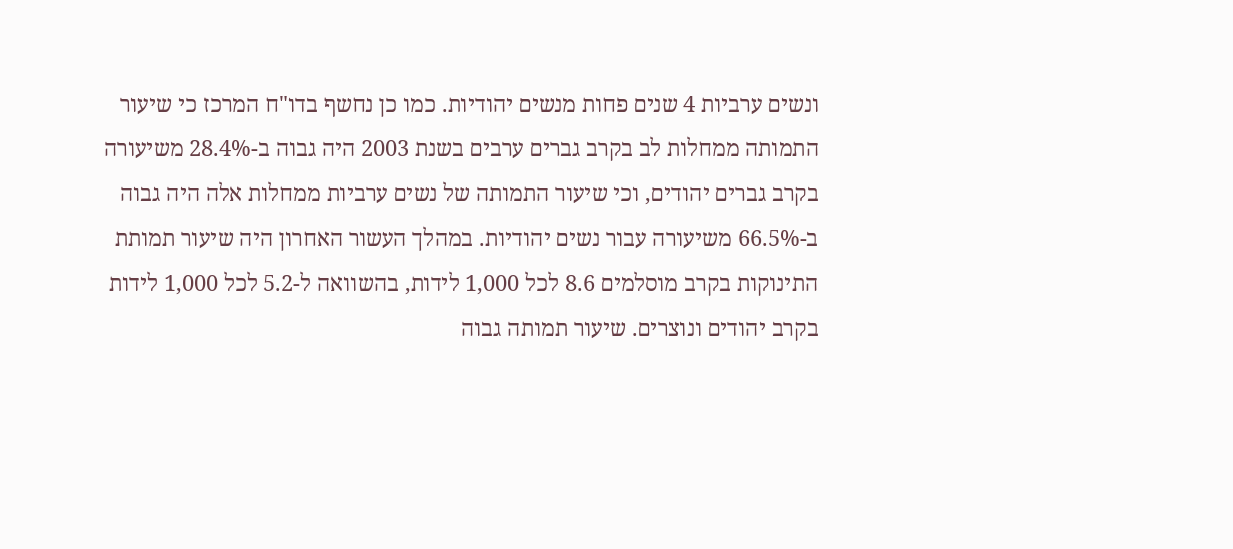ונשים ערביות 4 שנים פחות מנשים יהודיות. כמו כן נחשף בדו"ח המרכז כי שיעור התמותה ממחלות לב בקרב גברים ערבים בשנת 2003 היה גבוה ב-28.4% משיעורה בקרב גברים יהודים, וכי שיעור התמותה של נשים ערביות ממחלות אלה היה גבוה ב-66.5% משיעורה עבור נשים יהודיות. במהלך העשור האחרון היה שיעור תמותת התינוקות בקרב מוסלמים 8.6 לכל 1,000 לידות, בהשוואה ל-5.2 לכל 1,000 לידות בקרב יהודים ונוצרים. שיעור תמותה גבוה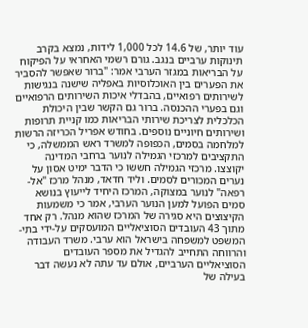עוד יותר, של 14.6 לכל 1,000 לידות, נמצא בקרב תינוקות ערביים בנגב. גורם רשמי האחראי על הפיקוח על הבריאות במגזר הערבי אמר: "ברור שאפשר להסביר את הפערים בין האוכלוסיות באפליה שישנה בנגישות לשירותים רפואיים, בהבדלי איכות השירותים הרפואיים וגם בפערי ההכנסה. ברור גם הקשר שבין היכולת הכלכלית לצריכת שירותי הבריאות כמו קניית תרופות ושירותים חיוניים נוספים. בחודש אפריל הכריזה הרשות למלחמה בסמים, הכפופה למשרד ראש הממשלה, כי התקציבים למרכזי הגמילה לנוער ברחבי המדינה יקוצצו. מרכזי הגמילה חששו כי הדבר ימיט אסון על נערים המכורים לסמים. וליד חדאד, מנהל מרכז "אל-רפאה" לנוער במצוקה, המרכז היחיד לייעוץ בנושא סמים הפועל למען הנוער הערבי, אמר כי משמעות הקיצוצים היא סגירה של המרכז שהוא מנהל. רק אחד מתוך 43 העובדים הסוציאליים המועסקים על-ידי בתי-המשפט למשפחה בישראל הוא ערבי. משרד העבודה והרווחה התחייב להגדיל את מספר העובדים הסוציאליים הערביים, אולם עד עתה לא נעשה דבר בעילה של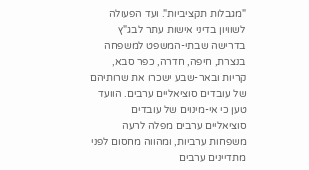"מגבלות תקציביות". ועד הפעולה לשוויון בדיני אישות עתר לבג"ץ בדרישה שבתי-המשפט למשפחה בנצרת, חיפה, חדרה, כפר סבא, קריות ובאר-שבע ישכרו את שרותיהם של עובדים סוציאליים ערבים. הוועד טען כי אי-מינוים של עובדים סוציאליים ערבים מפלה לרעה משפחות ערביות, ומהווה מחסום לפני מתדיינים ערבים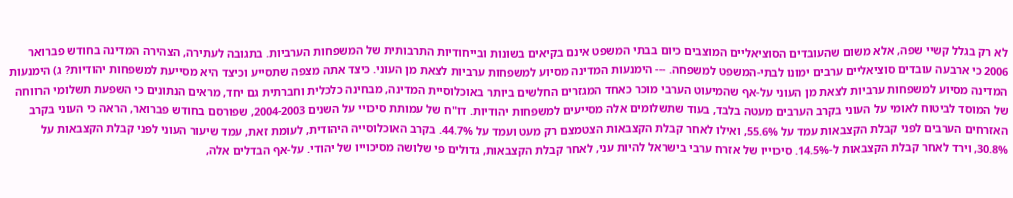לא רק בגלל קשיי שפה, אלא משום שהעובדים הסוציאליים המוצבים כיום בבתי המשפט אינם בקיאים בשונות ובייחודיות התרבותית של המשפחות הערביות. בתגובה לעתירה, הצהירה המדינה בחודש פברואר 2006 כי ארבעה עובדים סוציאליים ערבים ימונו לבתי-המשפט למשפחה. --- הימנעות המדינה מסיוע למשפחות ערביות לצאת מן העוני. כיצד אתה מצפה שתסייע וכיצד היא מסייעת למשפחות יהודיות? ג) הימנעות המדינה מסיוע למשפחות ערביות לצאת מן העוני על-אף שהמיעוט הערבי מוכר כאחד המגזרים החלשים ביותר באוכלוסיית המדינה, מבחינה כלכלית וחברתית גם יחד, מראים הנתונים כי השפעת תשלומי הרווחה של המוסד לביטוח לאומי על העוני בקרב הערבים מעטה בלבד, בעוד שתשלומים אלה מסייעים למשפחות יהודיות. דו"ח של עמותת סיכויי על השנים 2004-2003, שפורסם בחודש פברואר, הראה כי העוני בקרב האזרחים הערבים לפני קבלת הקצבאות עמד על 55.6%, ואילו לאחר קבלת הקצבאות הצטמצם רק מעט ועמד על 44.7%. בקרב האוכלוסייה היהודית, לעומת זאת, עמד שיעור העוני לפני קבלת הקצבאות על 30.8%, וירד לאחר קבלת הקצבאות ל-14.5%. סיכוייו של אזרח ערבי בישראל להיות עני, לאחר קבלת הקצבאות, גדולים פי שלושה מסיכוייו של יהודי. על-אף הבדלים אלה,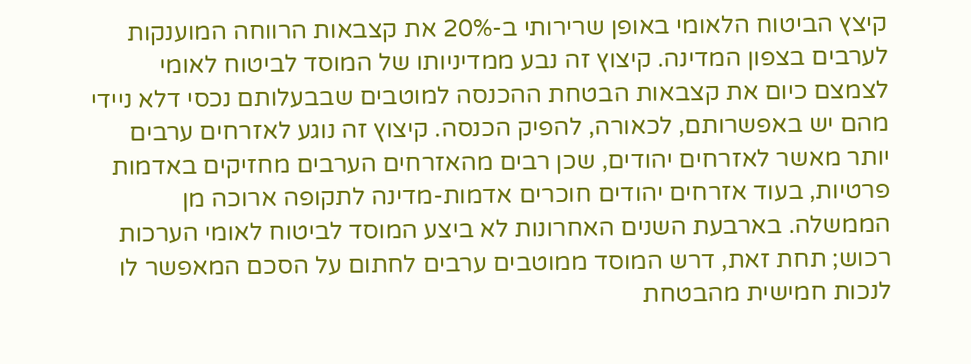קיצץ הביטוח הלאומי באופן שרירותי ב-20% את קצבאות הרווחה המוענקות לערבים בצפון המדינה. קיצוץ זה נבע ממדיניותו של המוסד לביטוח לאומי לצמצם כיום את קצבאות הבטחת ההכנסה למוטבים שבבעלותם נכסי דלא ניידי מהם יש באפשרותם, לכאורה, להפיק הכנסה. קיצוץ זה נוגע לאזרחים ערבים יותר מאשר לאזרחים יהודים, שכן רבים מהאזרחים הערבים מחזיקים באדמות פרטיות, בעוד אזרחים יהודים חוכרים אדמות-מדינה לתקופה ארוכה מן הממשלה. בארבעת השנים האחרונות לא ביצע המוסד לביטוח לאומי הערכות רכוש; תחת זאת, דרש המוסד ממוטבים ערבים לחתום על הסכם המאפשר לו לנכות חמישית מהבטחת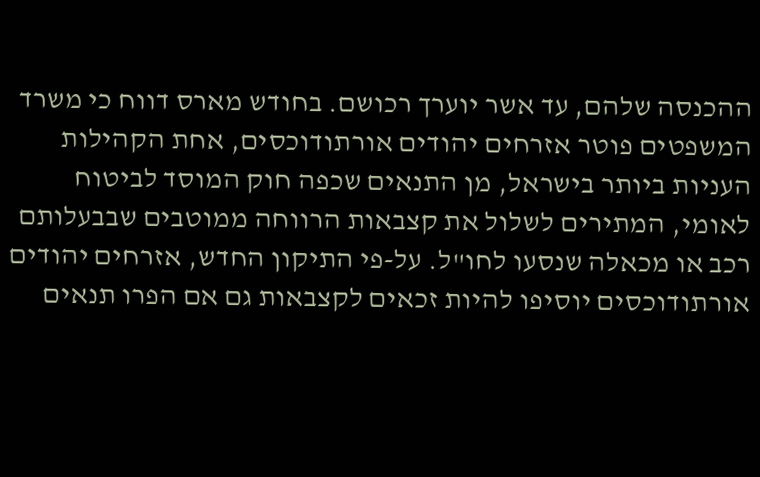ההכנסה שלהם, עד אשר יוערך רכושם. בחודש מארס דווח כי משרד המשפטים פוטר אזרחים יהודים אורתודוכסים, אחת הקהילות העניות ביותר בישראל, מן התנאים שכפה חוק המוסד לביטוח לאומי, המתירים לשלול את קצבאות הרווחה ממוטבים שבבעלותם רכב או מכאלה שנסעו לחו"ל. על-פי התיקון החדש, אזרחים יהודים אורתודוכסים יוסיפו להיות זכאים לקצבאות גם אם הפרו תנאים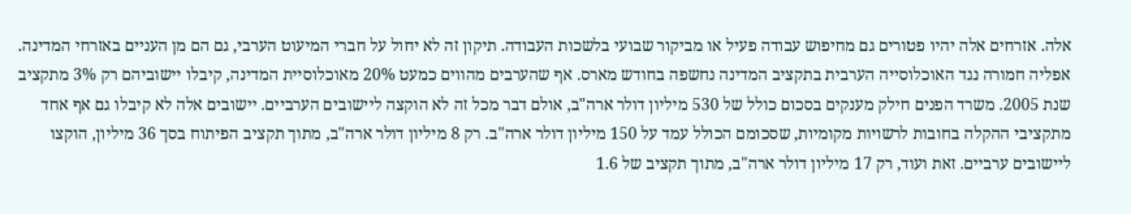אלה. אזרחים אלה יהיו פטורים גם מחיפוש עבודה פעיל או מביקור שבועי בלשכות העבודה. תיקון זה לא יחול על חברי המיעוט הערבי, גם הם מן העניים באזרחי המדינה. אפליה חמורה נגד האוכלוסייה הערבית בתקציב המדינה נחשפה בחודש מארס. אף שהערבים מהווים כמעט 20% מאוכלוסיית המדינה, קיבלו יישוביהם רק 3% מתקציב שנת 2005. משרד הפנים חילק מענקים בסכום כולל של 530 מיליון דולר ארה"ב, אולם דבר מכל זה לא הוקצה ליישובים הערביים. יישובים אלה לא קיבלו גם אף אחד מתקציבי ההקלה בחובות לרשויות מקומיות, שסכומם הכולל עמד על 150 מיליון דולר ארה"ב. רק 8 מיליון דולר ארה"ב, מתוך תקציב הפיתוח בסך 36 מיליון, הוקצו ליישובים ערביים. זאת ועוד, רק 17 מיליון דולר ארה"ב, מתוך תקציב של 1.6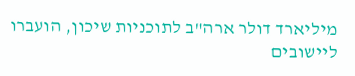מיליארד דולר ארה"ב לתוכניות שיכון, הועברו ליישובים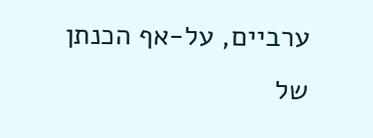ערביים, על-אף הכנתן של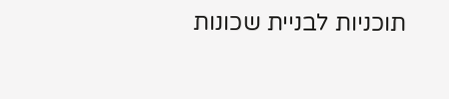תוכניות לבניית שכונות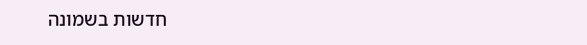חדשות בשמונה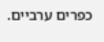כפרים ערביים.